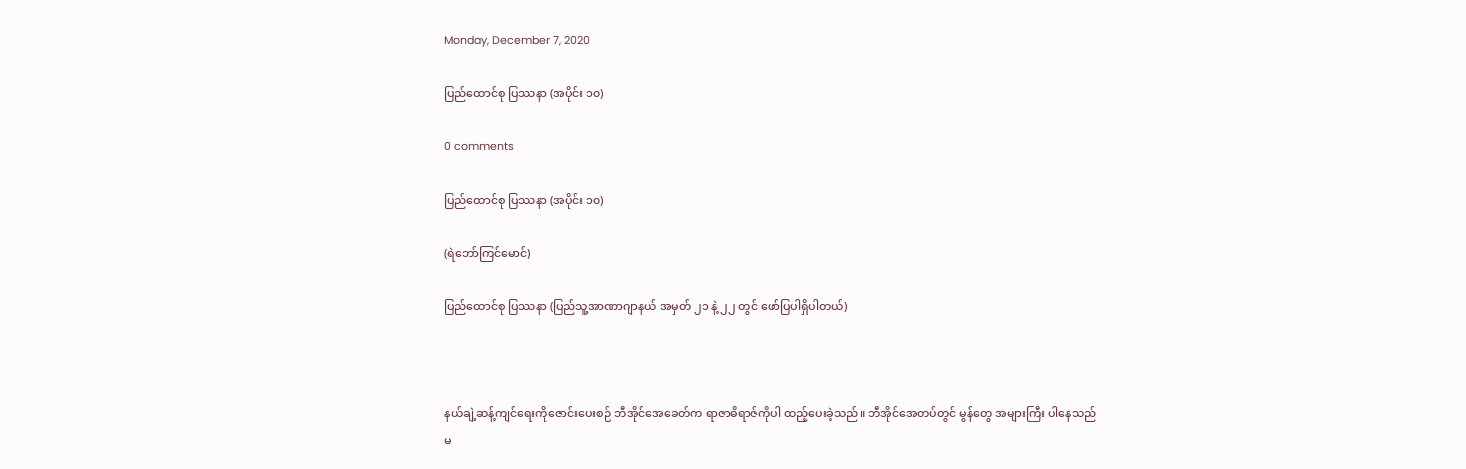Monday, December 7, 2020

ပြည်ထောင်စု ပြဿနာ (အပိုင်း ၁၀)

0 comments

ပြည်ထောင်စု ပြဿနာ (အပိုင်း ၁၀)

(ရဲဘော်ကြင်မောင်)

ပြည်ထောင်စု ပြဿနာ (ပြည်သူ့အာဏာဂျာနယ် အမှတ် ၂၁ နဲ့ ၂၂ တွင် ဖော်ပြပါရှိပါတယ်)



နယ်ချဲ့ဆန့်ကျင်ရေးကိုဇောင်းပေးစဉ် ဘီအိုင်အေခေတ်က ရာဇာဓိရာဇ်ကိုပါ ထည့်ပေးခဲ့သည်။ ဘီအိုင်အေတပ်တွင် မွန်တွေ အများကြီး ပါနေသည်မ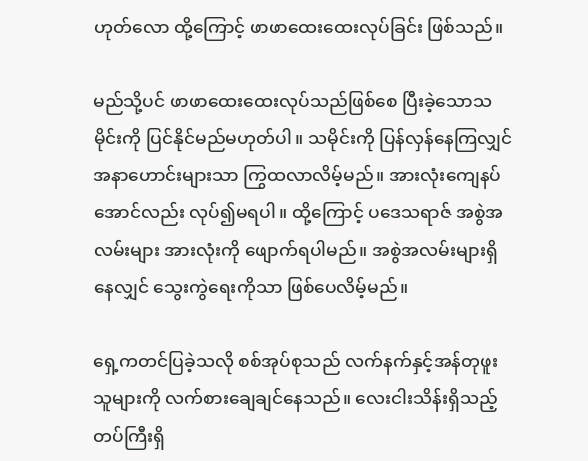ဟုတ်လော ထို့ကြောင့် ဖာဖာထေးထေးလုပ်ခြင်း ဖြစ်သည်။

မည်သို့ပင် ဖာဖာထေးထေးလုပ်သည်ဖြစ်စေ ပြီးခဲ့သောသမိုင်းကို ပြင်နိုင်မည်မဟုတ်ပါ။ သမိုင်းကို ပြန်လှန်နေကြလျှင် အနာဟောင်းများသာ ကြွထလာလိမ့်မည်။ အားလုံးကျေနပ်အောင်လည်း လုပ်၍မရပါ။ ထို့ကြောင့် ပဒေသရာဇ် အစွဲအလမ်းများ အားလုံးကို ဖျောက်ရပါမည်။ အစွဲအလမ်းများရှိနေလျှင် သွေးကွဲရေးကိုသာ ဖြစ်ပေလိမ့်မည်။

ရှေ့ကတင်ပြခဲ့သလို စစ်အုပ်စုသည် လက်နက်နှင့်အန်တုဖူးသူများကို လက်စားချေချင်နေသည်။ လေးငါးသိန်းရှိသည့် တပ်ကြီးရှိ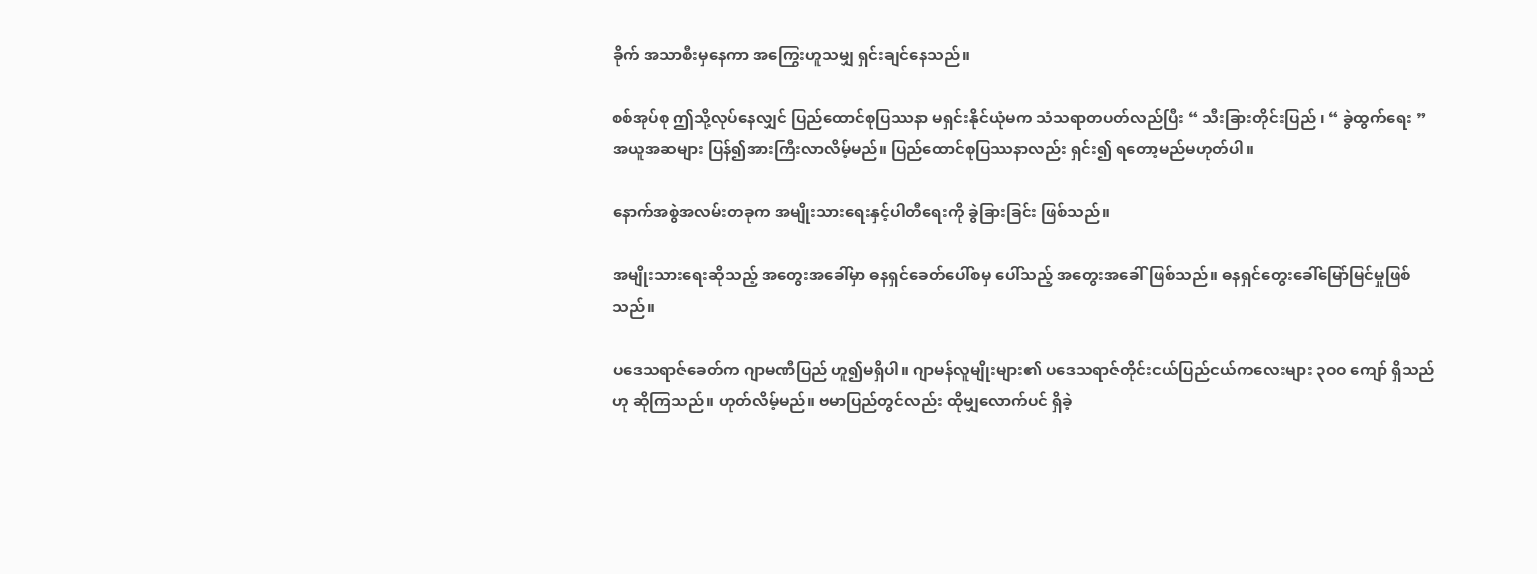ခိုက် အသာစီးမှနေကာ အကြွေးဟူသမျှ ရှင်းချင်နေသည်။

စစ်အုပ်စု ဤသို့လုပ်နေလျှင် ပြည်ထောင်စုပြဿနာ မရှင်းနိုင်ယုံမက သံသရာတပတ်လည်ပြီး “ သီးခြားတိုင်းပြည် ၊ “ ခွဲထွက်ရေး ” အယူအဆများ ပြန်၍အားကြီးလာလိမ့်မည်။ ပြည်ထောင်စုပြဿနာလည်း ရှင်း၍ ရတော့မည်မဟုတ်ပါ။

နောက်အစွဲအလမ်းတခုက အမျိုးသားရေးနှင့်ပါတီရေးကို ခွဲခြားခြင်း ဖြစ်သည်။

အမျိုးသားရေးဆိုသည့် အတွေးအခေါ်မှာ ဓနရှင်ခေတ်ပေါ်စမှ ပေါ်သည့် အတွေးအခေါ်ဖြစ်သည်။ ဓနရှင်တွေးခေါ်မြော်မြင်မှုဖြစ်သည်။

ပဒေသရာဇ်ခေတ်က ဂျာမဏီပြည် ဟူ၍မရှိပါ။ ဂျာမန်လူမျိုးများ၏ ပဒေသရာဇ်တိုင်းငယ်ပြည်ငယ်ကလေးများ ၃ဝဝ ကျော် ရှိသည်ဟု ဆိုကြသည်။ ဟုတ်လိမ့်မည်။ ဗမာပြည်တွင်လည်း ထိုမျှလောက်ပင် ရှိခဲ့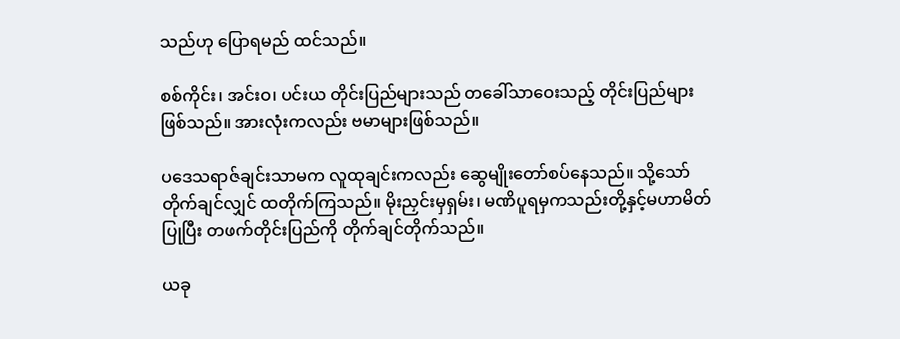သည်ဟု ပြောရမည် ထင်သည်။

စစ်ကိုင်း၊ အင်းဝ၊ ပင်းယ တိုင်းပြည်များသည် တခေါ်သာဝေးသည့် တိုင်းပြည်များဖြစ်သည်။ အားလုံးကလည်း ဗမာများဖြစ်သည်။

ပဒေသရာဇ်ချင်းသာမက လူထုချင်းကလည်း ဆွေမျိုးတော်စပ်နေသည်။ သို့သော် တိုက်ချင်လျှင် ထတိုက်ကြသည်။ မိုးညှင်းမှရှမ်း၊ မဏိပူရမှကသည်းတို့နှင့်မဟာမိတ်ပြုပြီး တဖက်တိုင်းပြည်ကို တိုက်ချင်တိုက်သည်။

ယခု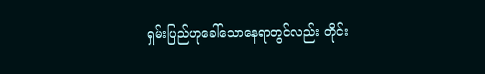ရှမ်းပြည်ဟုခေါ်သောနေရာတွင်လည်း တိုင်း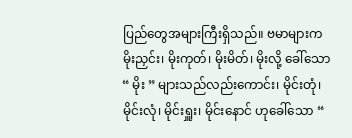ပြည်တွေအများကြီးရှိသည်။ ဗမာများက မိုးညှင်း၊ မိုးကုတ်၊ မိုးမိတ်၊ မိုးလို့ ခေါ်သော “ မိုး ” များသည်လည်းကောင်း၊ မိုင်းတုံ၊ မိုင်းလုံ၊ မိုင်းရှူး၊ မိုင်းနောင် ဟုခေါ်သော “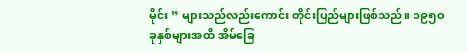မိုင်း ” များသည်လည်းကောင်း တိုင်းပြည်များဖြစ်သည်။ ၁၉၅ဝ ခုနှစ်များအထိ အိမ်ခြေ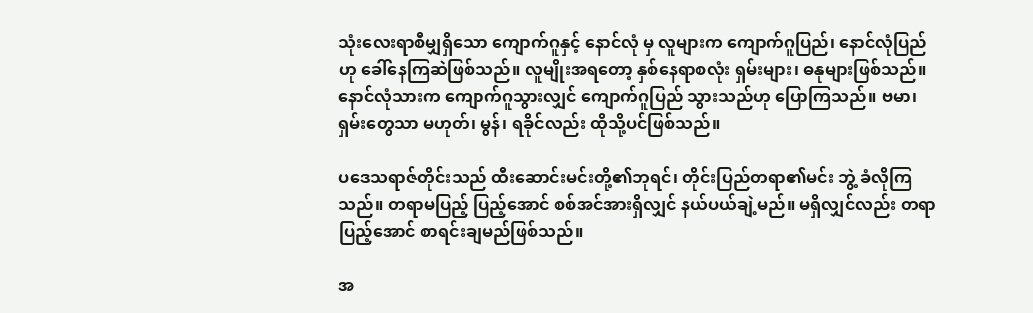သုံးလေးရာစီမျှရှိသော ကျောက်ဂူနှင့် နောင်လုံ မှ လူများက ကျောက်ဂူပြည်၊ နောင်လုံပြည်ဟု ခေါ်နေကြဆဲဖြစ်သည်။ လူမျိုးအရတော့ နှစ်နေရာစလုံး ရှမ်းများ၊ ဓနုများဖြစ်သည်။ နောင်လုံသားက ကျောက်ဂူသွားလျှင် ကျောက်ဂူပြည် သွားသည်ဟု ပြောကြသည်။ ဗမာ၊ ရှမ်းတွေသာ မဟုတ်၊ မွန်၊ ရခိုင်လည်း ထိုသို့ပင်ဖြစ်သည်။

ပဒေသရာဇ်တိုင်းသည် ထီးဆောင်းမင်းတို့၏ဘုရင်၊ တိုင်းပြည်တရာ၏မင်း ဘွဲ့ ခံလိုကြသည်။ တရာမပြည့် ပြည့်အောင် စစ်အင်အားရှိလျှင် နယ်ပယ်ချဲ့မည်။ မရှိလျှင်လည်း တရာပြည့်အောင် စာရင်းချမည်ဖြစ်သည်။

အ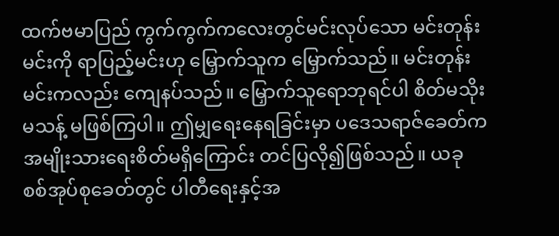ထက်ဗမာပြည် ကွက်ကွက်ကလေးတွင်မင်းလုပ်သော မင်းတုန်းမင်းကို ရာပြည့်မင်းဟု မြှောက်သူက မြှောက်သည်။ မင်းတုန်းမင်းကလည်း ကျေနပ်သည်။ မြှောက်သူရောဘုရင်ပါ စိတ်မသိုးမသန့် မဖြစ်ကြပါ။ ဤမျှရေးနေရခြင်းမှာ ပဒေသရာဇ်ခေတ်က အမျိုးသားရေးစိတ်မရှိကြောင်း တင်ပြလို၍ဖြစ်သည်။ ယခု စစ်အုပ်စုခေတ်တွင် ပါတီရေးနှင့်အ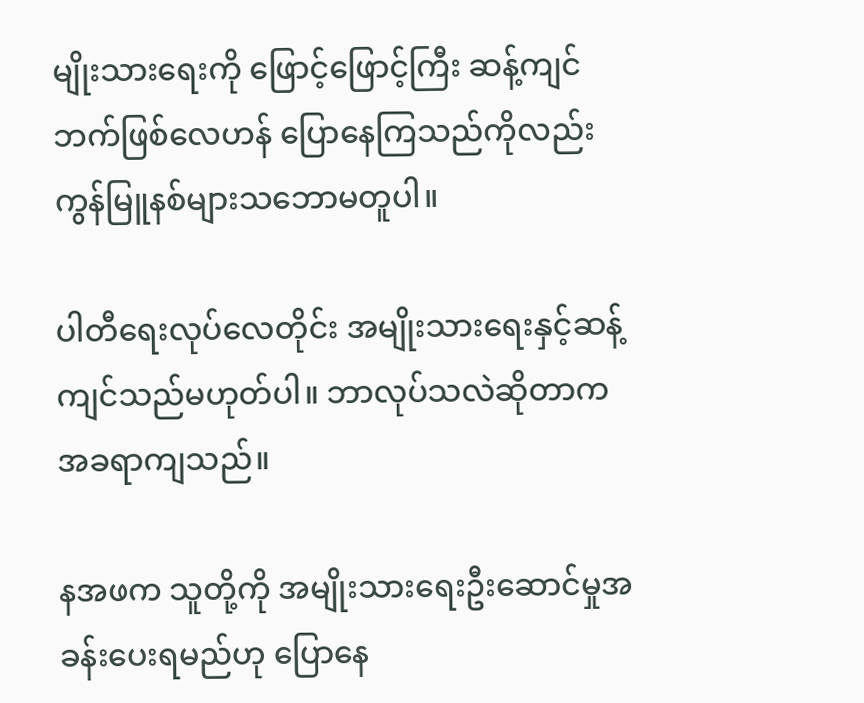မျိုးသားရေးကို ဖြောင့်ဖြောင့်ကြီး ဆန့်ကျင်ဘက်ဖြစ်လေဟန် ပြောနေကြသည်ကိုလည်း ကွန်မြူနစ်များသဘောမတူပါ။

ပါတီရေးလုပ်လေတိုင်း အမျိုးသားရေးနှင့်ဆန့်ကျင်သည်မဟုတ်ပါ။ ဘာလုပ်သလဲဆိုတာက အခရာကျသည်။

နအဖက သူတို့ကို အမျိုးသားရေးဦးဆောင်မှုအခန်းပေးရမည်ဟု ပြောနေ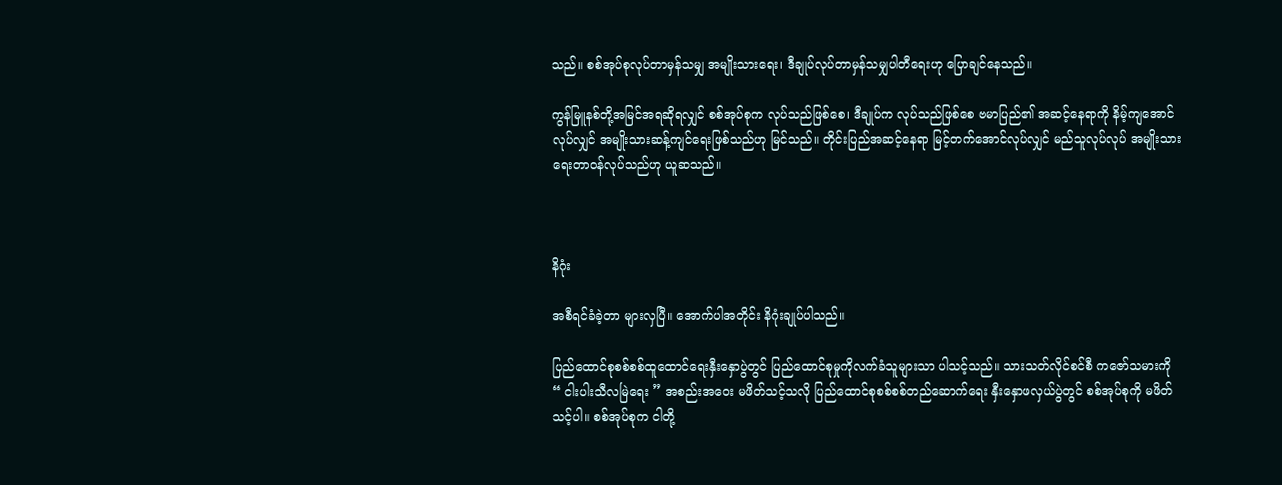သည်။ စစ်အုပ်စုလုပ်တာမှန်သမျှ အမျိုးသားရေး၊ ဒီချုပ်လုပ်တာမှန်သမျှပါတီရေးဟု ပြောချင်နေသည်။

ကွန်မြူနစ်တို့အမြင်အရဆိုရလျှင် စစ်အုပ်စုက လုပ်သည်ဖြစ်စေ၊ ဒီချုပ်က လုပ်သည်ဖြစ်စေ ဗမာပြည်၏ အဆင့်နေရာကို နိမ့်ကျအောင်လုပ်လျှင် အမျိုးသားဆန့်ကျင်ရေးဖြစ်သည်ဟု မြင်သည်။ တိုင်းပြည်အဆင့်နေရာ မြင့်တက်အောင်လုပ်လျှင် မည်သူလုပ်လုပ် အမျိုးသားရေးတာဝန်လုပ်သည်ဟု ယူဆသည်။



နိဂုံး

အစီရင်ခံခဲ့တာ များလှပြီ။ အောက်ပါအတိုင်း နိဂုံးချုပ်ပါသည်။

ပြည်ထောင်စုစစ်စစ်ထူထောင်ရေးနှီးနှောပွဲတွင် ပြည်ထောင်စုမှုကိုလက်ခံသူများသာ ပါသင့်သည်။ သားသတ်လိုင်စင်စီ ကဇော်သမားကို “ ငါးပါးသီလမြဲရေး ” အစည်းအဝေး မဖိတ်သင့်သလို ပြည်ထောင်စုစစ်စစ်တည်ဆောက်ရေး နှီးနှောဖလှယ်ပွဲတွင် စစ်အုပ်စုကို မဖိတ်သင့်ပါ။ စစ်အုပ်စုက ငါတို့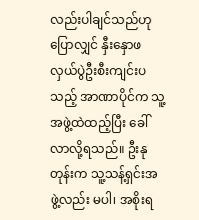လည်းပါချင်သည်ဟုပြောလျှင် နှီးနှောဖလှယ်ပွဲဦးစီးကျင်းပသည့် အာဏာပိုင်က သူ့အဖွဲ့ထဲထည့်ပြီး ခေါ်လာလို့ရသည်။ ဦးနုတုန်းက သူ့သန့်ရှင်းအဖွဲ့လည်း မပါ၊ အစိုးရ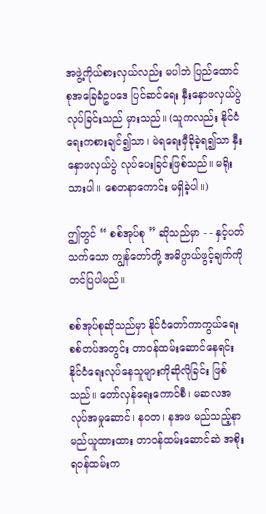အဖွဲ့ကိုယ်စားလှယ်လည်း မပါဘဲ ပြည်ထောင်စုအခြေခံဥပဒေ ပြင်ဆင်ရေး နှီးနှောဖလှယ်ပွဲလုပ်ခြင်းသည် မှားသည်။ (သူကလည်း နိုင်ငံရေးကစားချင်၍သာ၊ မဲရရေးမှီခိုခဲ့ရ၍သာ နှီးနှောဖလှယ်ပွဲ လုပ်ပေးခြင်းဖြစ်သည်။ မရိုးသားပါ။ စေတနာကောင်း မရှိခဲ့ပါ။)

ဤတွင် “ စစ်အုပ်စု ” ဆိုသည်မှာ - - နှင့်ပတ်သက်သော ကျွန်တော်တို့ အဓိပ္ပာယ်ဖွင့်ချက်ကို တင်ပြပါမည်။

စစ်အုပ်စုဆိုသည်မှာ နိုင်ငံတော်ကာကွယ်ရေး စစ်တပ်အတွင်း တာဝန်ထမ်းဆောင်နေရင်း နိုင်ငံရေးလုပ်နေသူများကိုဆိုလိုခြင်း ဖြစ်သည်။ တော်လှန်ရေးကောင်စီ၊ မဆလအလုပ်အမှုဆောင်၊ နဝတ၊ နအဖ မည်သည့်နာမည်ယူထားထား တာဝန်ထမ်းဆောင်ဆဲ အစိုးရဝန်ထမ်းက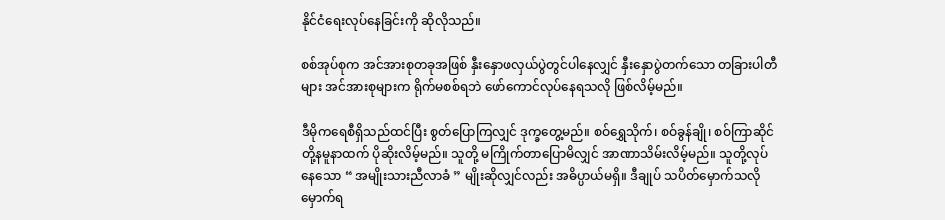နိုင်ငံရေးလုပ်နေခြင်းကို ဆိုလိုသည်။

စစ်အုပ်စုက အင်အားစုတခုအဖြစ် နှီးနှောဖလှယ်ပွဲတွင်ပါနေလျှင် နှီးနှောပွဲတက်သော တခြားပါတီများ အင်အားစုများက ရိုက်မစစ်ရဘဲ ဖော်ကောင်လုပ်နေရသလို ဖြစ်လိမ့်မည်။

ဒီမိုကရေစီရှိသည်ထင်ပြီး စွတ်ပြောကြလျှင် ဒုက္ခတွေ့မည်။ စဝ်ရွှေသိုက်၊ စဝ်ခွန်ချို၊ စဝ်ကြာဆိုင်တို့နမူနာထက် ပိုဆိုးလိမ့်မည်။ သူတို့ မကြိုက်တာပြောမိလျှင် အာဏာသိမ်းလိမ့်မည်။ သူတို့လုပ်နေသော “ အမျိုးသားညီလာခံ ” မျိုးဆိုလျှင်လည်း အဓိပ္ပာယ်မရှိ။ ဒီချုပ် သပိတ်မှောက်သလို မှောက်ရ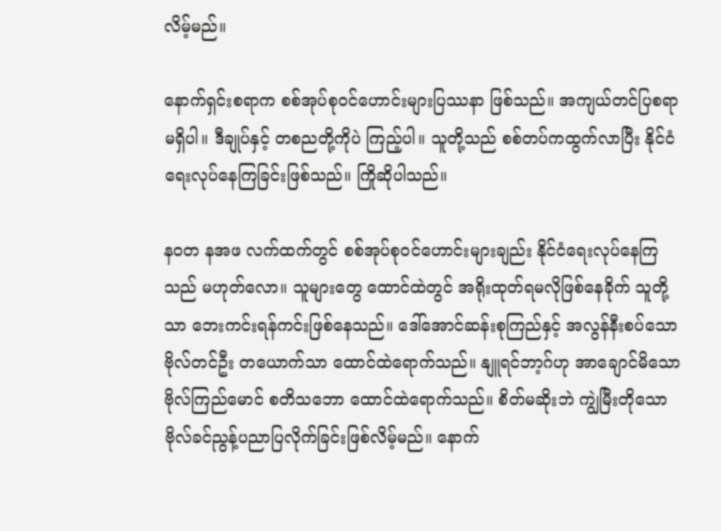လိမ့်မည်။

နောက်ရှင်းစရာက စစ်အုပ်စုဝင်ဟောင်းများပြဿနာ ဖြစ်သည်။ အကျယ်တင်ပြစရာ မရှိပါ။ ဒီချုပ်နှင့် တစညတို့ကိုပဲ ကြည့်ပါ။ သူတို့သည် စစ်တပ်ကထွက်လာပြီး နိုင်ငံရေးလုပ်နေကြခြင်းဖြစ်သည်။ ကြိုဆိုပါသည်။

န၀တ နအဖ လက်ထက်တွင် စစ်အုပ်စုဝင်ဟောင်းများချည်း နိုင်ငံရေးလုပ်နေကြသည် မဟုတ်လော။ သူများတွေ ထောင်ထဲတွင် အရိုးထုတ်ရမလိုဖြစ်နေခိုက် သူတို့သာ ဘေးကင်းရန်ကင်းဖြစ်နေသည်။ ဒေါ်အောင်ဆန်းစုကြည်နှင့် အလွန်နီးစပ်သော ဗိုလ်တင်ဦး တယောက်သာ ထောင်ထဲရောက်သည်။ နျူရင်ဘာ့ဂ်ဟု အာချောင်မိသော ဗိုလ်ကြည်မောင် စတိသဘော ထောင်ထဲရောက်သည်။ စိတ်မဆိုးဘဲ ကျွဲမြီးတိုသော ဗိုလ်ခင်ညွန့်ပညာပြလိုက်ခြင်းဖြစ်လိမ့်မည်။ နောက်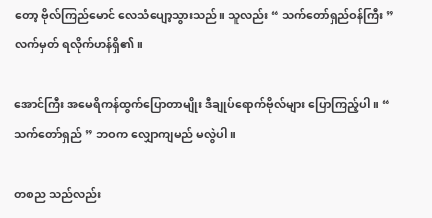တော့ ဗိုလ်ကြည်မောင် လေသံပျော့သွားသည်။ သူလည်း “ သက်တော်ရှည်ဝန်ကြီး ” လက်မှတ် ရလိုက်ဟန်ရှိ၏။

အောင်ကြီး အမေရိကန်ထွက်ပြောတာမျိုး ဒီချုပ်ရောက်ဗိုလ်များ ပြောကြည့်ပါ။ “ သက်တော်ရှည် ” ဘဝက လျှောကျမည် မလွဲပါ။

တစည သည်လည်း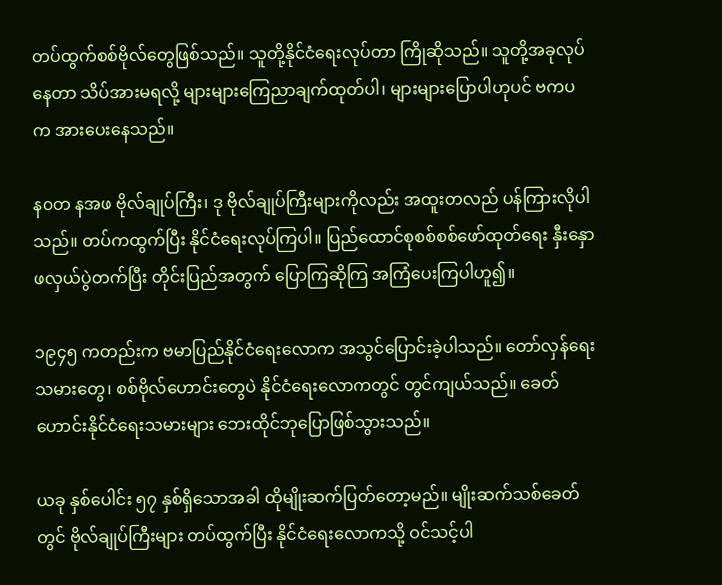တပ်ထွက်စစ်ဗိုလ်တွေဖြစ်သည်။ သူတို့နိုင်ငံရေးလုပ်တာ ကြိုဆိုသည်။ သူတို့အခုလုပ်နေတာ သိပ်အားမရလို့ များများကြေညာချက်ထုတ်ပါ၊ များများပြောပါဟုပင် ဗကပ က အားပေးနေသည်။

န၀တ နအဖ ဗိုလ်ချုပ်ကြီး၊ ဒု ဗိုလ်ချုပ်ကြီးများကိုလည်း အထူးတလည် ပန်ကြားလိုပါသည်။ တပ်ကထွက်ပြီး နိုင်ငံရေးလုပ်ကြပါ။ ပြည်ထောင်စုစစ်စစ်ဖော်ထုတ်ရေး နှီးနှောဖလှယ်ပွဲတက်ပြီး တိုင်းပြည်အတွက် ပြောကြဆိုကြ အကြံပေးကြပါဟူ၍။

၁၉၄၅ ကတည်းက ဗမာပြည်နိုင်ငံရေးလောက အသွင်ပြောင်းခဲ့ပါသည်။ တော်လှန်ရေးသမားတွေ၊ စစ်ဗိုလ်ဟောင်းတွေပဲ နိုင်ငံရေးလောကတွင် တွင်ကျယ်သည်။ ခေတ်ဟောင်းနိုင်ငံရေးသမားများ ဘေးထိုင်ဘုပြောဖြစ်သွားသည်။

ယခု နှစ်ပေါင်း ၅၇ နှစ်ရှိသောအခါ ထိုမျိုးဆက်ပြတ်တော့မည်။ မျိုးဆက်သစ်ခေတ်တွင် ဗိုလ်ချုပ်ကြီးများ တပ်ထွက်ပြီး နိုင်ငံရေးလောကသို့ ဝင်သင့်ပါ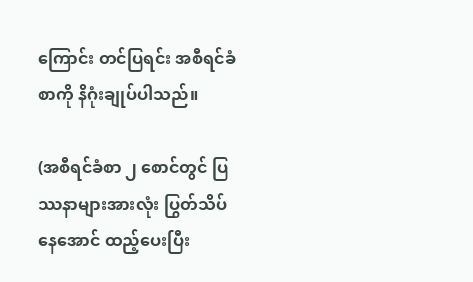ကြောင်း တင်ပြရင်း အစီရင်ခံစာကို နိဂုံးချုပ်ပါသည်။

(အစီရင်ခံစာ ၂ စောင်တွင် ပြဿနာများအားလုံး ပြွတ်သိပ်နေအောင် ထည့်ပေးပြီး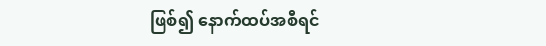ဖြစ်၍ နောက်ထပ်အစီရင်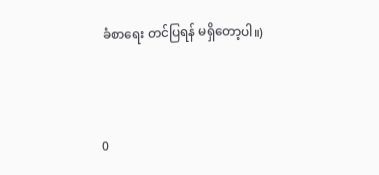ခံစာရေး တင်ပြရန် မရှိတော့ပါ။)



0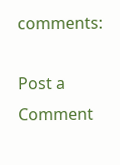comments:

Post a Comment